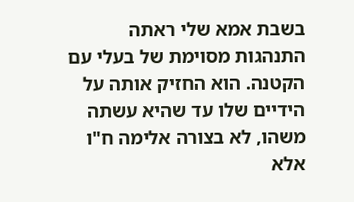בשבת אמא שלי ראתה התנהגות מסוימת של בעלי עם הקטנה. הוא החזיק אותה על הידיים שלו עד שהיא עשתה משהו, לא בצורה אלימה ח"ו אלא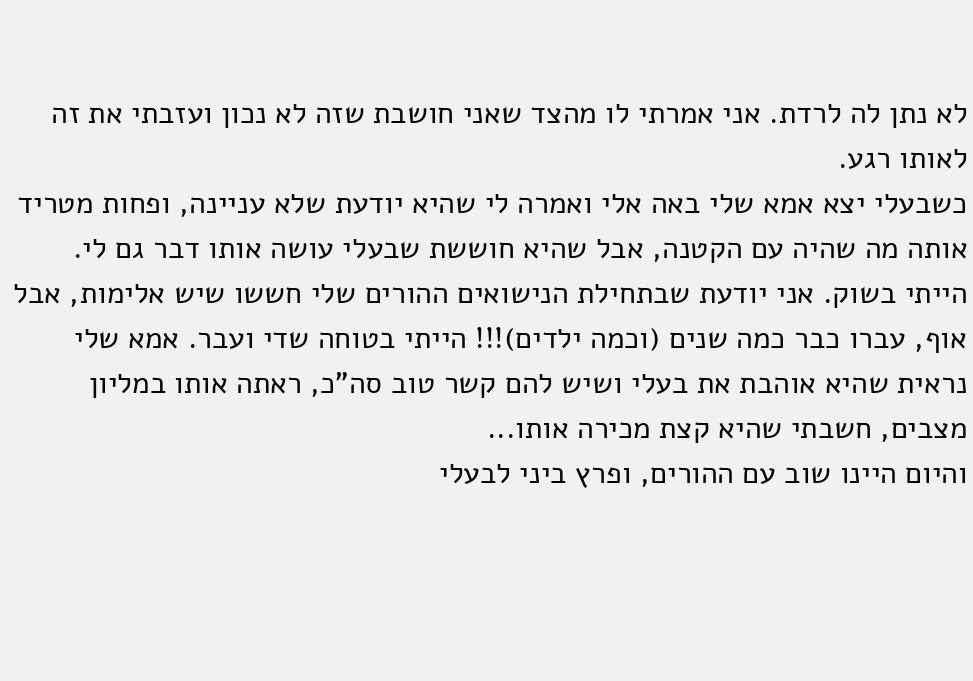לא נתן לה לרדת. אני אמרתי לו מהצד שאני חושבת שזה לא נכון ועזבתי את זה לאותו רגע.
כשבעלי יצא אמא שלי באה אלי ואמרה לי שהיא יודעת שלא עניינה, ופחות מטריד אותה מה שהיה עם הקטנה, אבל שהיא חוששת שבעלי עושה אותו דבר גם לי.
הייתי בשוק. אני יודעת שבתחילת הנישואים ההורים שלי חששו שיש אלימות, אבל אוף, עברו כבר כמה שנים (וכמה ילדים)!!! הייתי בטוחה שדי ועבר. אמא שלי נראית שהיא אוהבת את בעלי ושיש להם קשר טוב סה"כ, ראתה אותו במליון מצבים, חשבתי שהיא קצת מכירה אותו...
והיום היינו שוב עם ההורים, ופרץ ביני לבעלי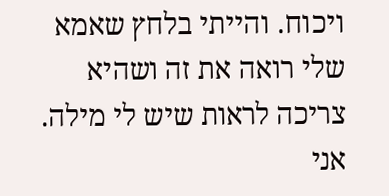ויכוח. והייתי בלחץ שאמא שלי רואה את זה ושהיא צריכה לראות שיש לי מילה. אני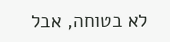לא בטוחה, אבל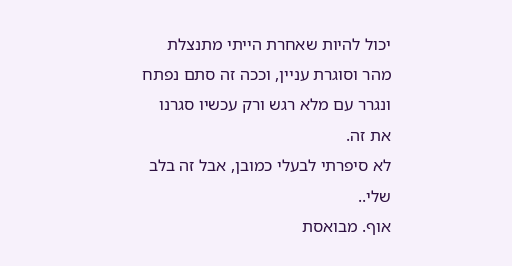יכול להיות שאחרת הייתי מתנצלת מהר וסוגרת עניין, וככה זה סתם נפתח ונגרר עם מלא רגש ורק עכשיו סגרנו את זה.
לא סיפרתי לבעלי כמובן, אבל זה בלב שלי..
אוף. מבואסת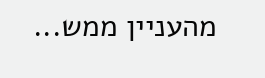מהעניין ממש...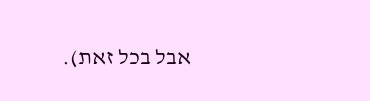אבל בכל זאת).